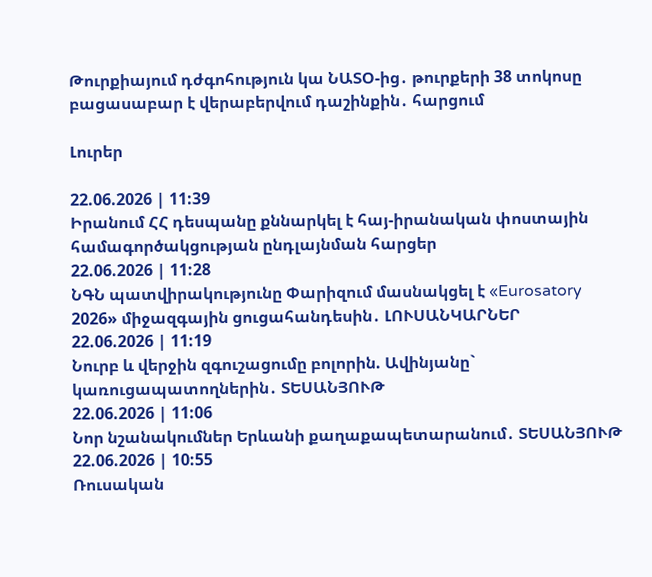Թուրքիայում դժգոհություն կա ՆԱՏՕ-ից․ թուրքերի 38 տոկոսը բացասաբար է վերաբերվում դաշինքին․ հարցում

Լուրեր

22.06.2026 | 11:39
Իրանում ՀՀ դեսպանը քննարկել է հայ-իրանական փոստային համագործակցության ընդլայնման հարցեր
22.06.2026 | 11:28
ՆԳՆ պատվիրակությունը Փարիզում մասնակցել է «Eurosatory 2026» միջազգային ցուցահանդեսին․ ԼՈՒՍԱՆԿԱՐՆԵՐ
22.06.2026 | 11:19
Նուրբ և վերջին զգուշացումը բոլորին. Ավինյանը` կառուցապատողներին․ ՏԵՍԱՆՅՈՒԹ
22.06.2026 | 11:06
Նոր նշանակումներ Երևանի քաղաքապետարանում․ ՏԵՍԱՆՅՈՒԹ
22.06.2026 | 10:55
Ռուսական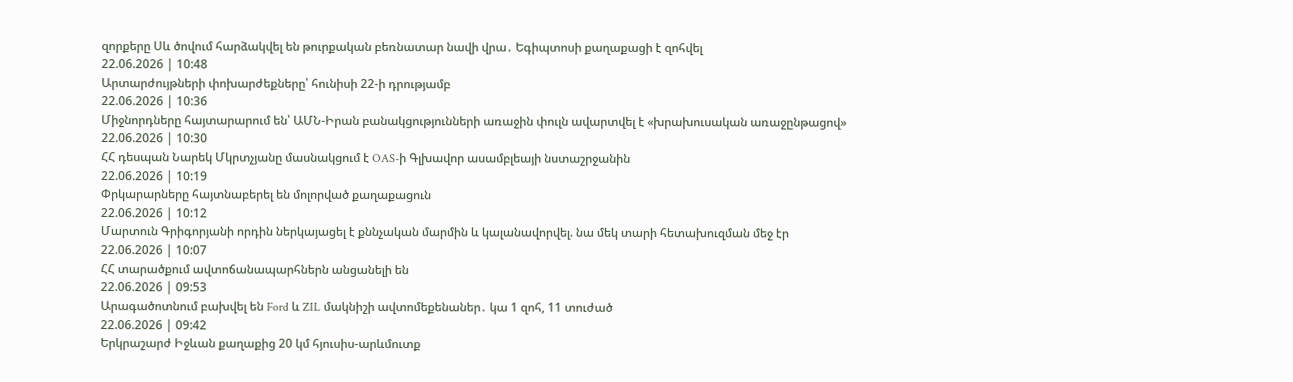զորքերը Սև ծովում հարձակվել են թուրքական բեռնատար նավի վրա․ Եգիպտոսի քաղաքացի է զոհվել
22.06.2026 | 10:48
Արտարժույթների փոխարժեքները՝ հունիսի 22-ի դրությամբ
22.06.2026 | 10:36
Միջնորդները հայտարարում են՝ ԱՄՆ-Իրան բանակցությունների առաջին փուլն ավարտվել է «խրախուսական առաջընթացով»
22.06.2026 | 10:30
ՀՀ դեսպան Նարեկ Մկրտչյանը մասնակցում է OAS-ի Գլխավոր ասամբլեայի նստաշրջանին
22.06.2026 | 10:19
Փրկարարները հայտնաբերել են մոլորված քաղաքացուն
22.06.2026 | 10:12
Մարտուն Գրիգորյանի որդին ներկայացել է քննչական մարմին և կալանավորվել. նա մեկ տարի հետախուզման մեջ էր
22.06.2026 | 10:07
ՀՀ տարածքում ավտոճանապարհներն անցանելի են
22.06.2026 | 09:53
Արագածոտնում բախվել են Ford և ZIL մակնիշի ավտոմեքենաներ․ կա 1 զոհ, 11 տուժած
22.06.2026 | 09:42
Երկրաշարժ Իջևան քաղաքից 20 կմ հյուսիս-արևմուտք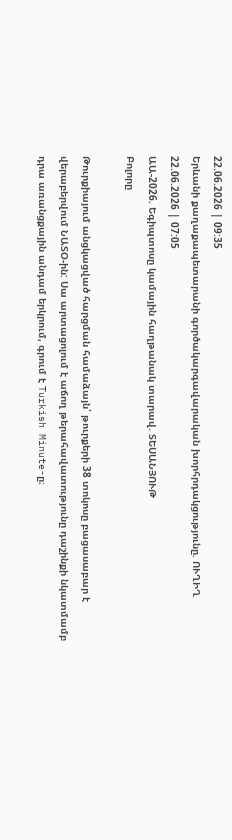22.06.2026 | 09:35
Երևանի քաղաքապետարանի գործակարգավարական խորհրդակցությունը. ՈՒՂԻՂ
22.06.2026 | 07:05
ԱԱ-2026. Եգիպտոսը կամային հաղթանակ տարավ. ՏԵՍԱՆՅՈՒԹ
Բոլորը

Թուրքիայում անցկացված հարցման համաձայն՝ թուրքերի 38 տոկոսը բացասաբար է վերաբերվում ՆԱՏՕ-ին: Սա արտացոլում է աճող թերահավատությունը դաշինքի նկատմամբ դրա առանցքային անդամ երկրում, գրում է Turkish Minute-ը։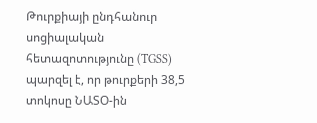Թուրքիայի ընդհանուր սոցիալական հետազոտությունը (TGSS) պարզել է, որ թուրքերի 38,5 տոկոսը ՆԱՏՕ-ին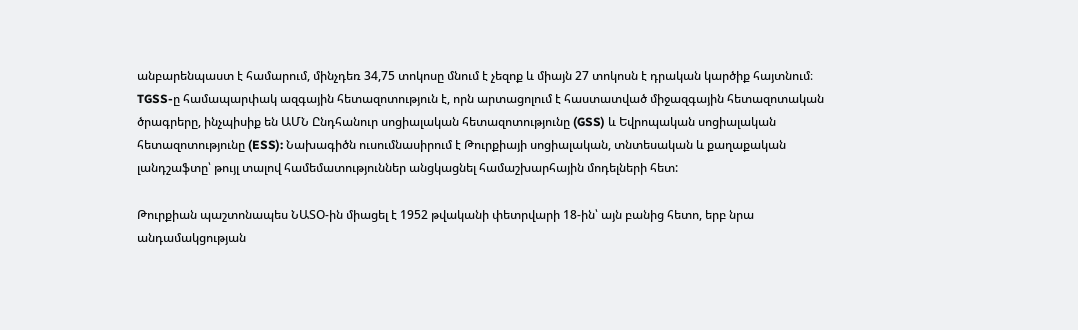անբարենպաստ է համարում, մինչդեռ 34,75 տոկոսը մնում է չեզոք և միայն 27 տոկոսն է դրական կարծիք հայտնում։ TGSS-ը համապարփակ ազգային հետազոտություն է, որն արտացոլում է հաստատված միջազգային հետազոտական ծրագրերը, ինչպիսիք են ԱՄՆ Ընդհանուր սոցիալական հետազոտությունը (GSS) և Եվրոպական սոցիալական հետազոտությունը (ESS): Նախագիծն ուսումնասիրում է Թուրքիայի սոցիալական, տնտեսական և քաղաքական լանդշաֆտը՝ թույլ տալով համեմատություններ անցկացնել համաշխարհային մոդելների հետ:

Թուրքիան պաշտոնապես ՆԱՏՕ-ին միացել է 1952 թվականի փետրվարի 18-ին՝ այն բանից հետո, երբ նրա անդամակցության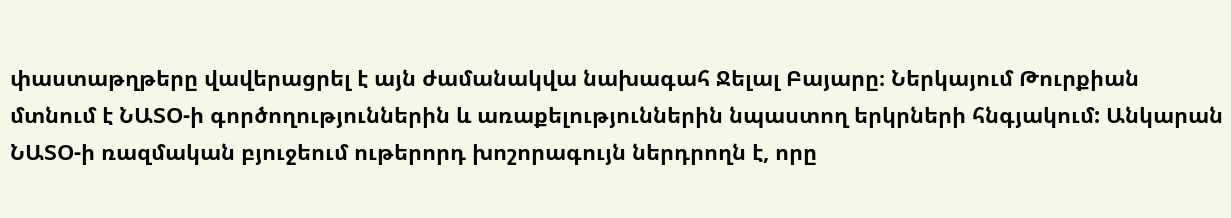փաստաթղթերը վավերացրել է այն ժամանակվա նախագահ Ջելալ Բայարը։ Ներկայում Թուրքիան մտնում է ՆԱՏՕ-ի գործողություններին և առաքելություններին նպաստող երկրների հնգյակում: Անկարան ՆԱՏՕ-ի ռազմական բյուջեում ութերորդ խոշորագույն ներդրողն է, որը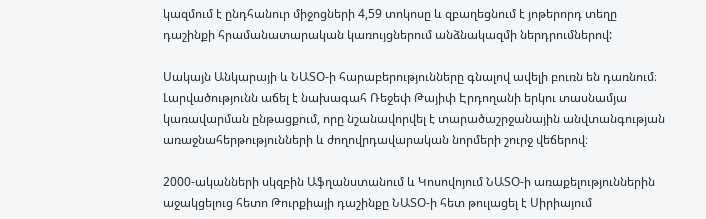կազմում է ընդհանուր միջոցների 4,59 տոկոսը և զբաղեցնում է յոթերորդ տեղը դաշինքի հրամանատարական կառույցներում անձնակազմի ներդրումներով:

Սակայն Անկարայի և ՆԱՏՕ-ի հարաբերությունները գնալով ավելի բուռն են դառնում։ Լարվածությունն աճել է նախագահ Ռեջեփ Թայիփ Էրդողանի երկու տասնամյա կառավարման ընթացքում, որը նշանավորվել է տարածաշրջանային անվտանգության առաջնահերթությունների և ժողովրդավարական նորմերի շուրջ վեճերով։

2000-ականների սկզբին Աֆղանստանում և Կոսովոյում ՆԱՏՕ-ի առաքելություններին աջակցելուց հետո Թուրքիայի դաշինքը ՆԱՏՕ-ի հետ թուլացել է Սիրիայում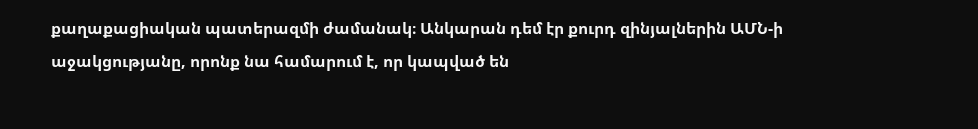քաղաքացիական պատերազմի ժամանակ։ Անկարան դեմ էր քուրդ զինյալներին ԱՄՆ-ի աջակցությանը, որոնք նա համարում է, որ կապված են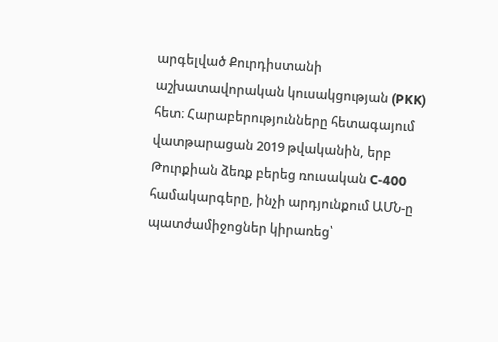արգելված Քուրդիստանի աշխատավորական կուսակցության (PKK) հետ։ Հարաբերությունները հետագայում վատթարացան 2019 թվականին, երբ Թուրքիան ձեռք բերեց ռուսական C-400 համակարգերը, ինչի արդյունքում ԱՄՆ-ը պատժամիջոցներ կիրառեց՝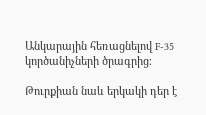Անկարային հեռացնելով F-35 կործանիչների ծրագրից։

Թուրքիան նաև երկակի դեր է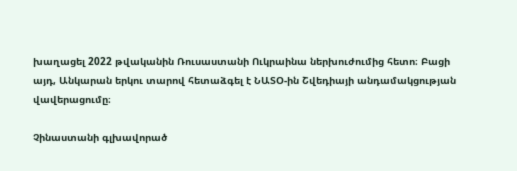խաղացել 2022 թվականին Ռուսաստանի Ուկրաինա ներխուժումից հետո։ Բացի այդ, Անկարան երկու տարով հետաձգել է ՆԱՏՕ-ին Շվեդիայի անդամակցության վավերացումը։

Չինաստանի գլխավորած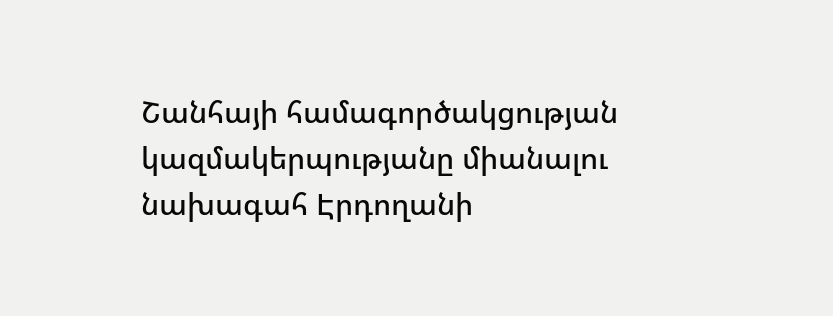Շանհայի համագործակցության կազմակերպությանը միանալու նախագահ Էրդողանի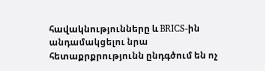հավակնությունները և BRICS-ին անդամակցելու նրա հետաքրքրությունն ընդգծում են ոչ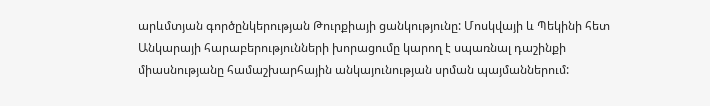արևմտյան գործընկերության Թուրքիայի ցանկությունը: Մոսկվայի և Պեկինի հետ Անկարայի հարաբերությունների խորացումը կարող է սպառնալ դաշինքի միասնությանը համաշխարհային անկայունության սրման պայմաններում: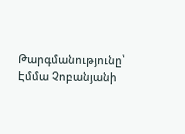Թարգմանությունը՝ Էմմա Չոբանյանի